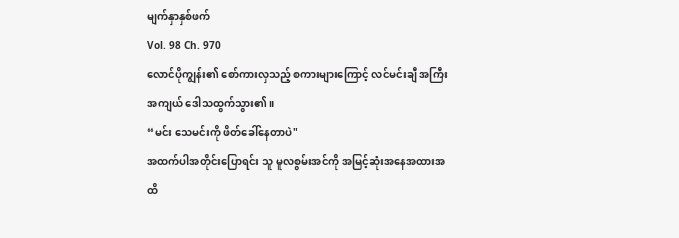မျက်နှာနှစ်ဖက်
Vol. 98 Ch. 970
လောင်ပိုကျွန်း၏ စော်ကားလှသည့် စကားများကြောင့် လင်မင်းချီ အကြီးအကျယ် ဒေါသထွက်သွား၏။
“မင်း သေမင်းကို ဖိတ်ခေါ်နေတာပဲ"
အထက်ပါအတိုင်းပြောရင်း သူ မူလစွမ်းအင်ကို အမြင့်ဆုံးအနေအထားအထိ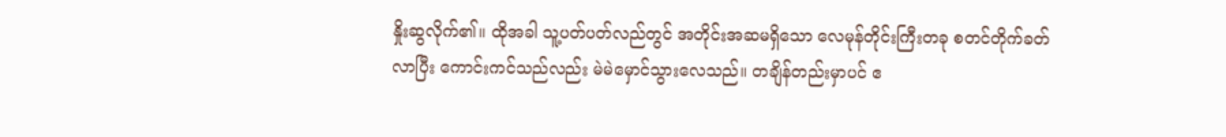နှိုးဆွလိုက်၏။ ထိုအခါ သူ့ပတ်ပတ်လည်တွင် အတိုင်းအဆမရှိသော လေမုန်တိုင်းကြီးတခု စတင်တိုက်ခတ်လာပြီး ကောင်းကင်သည်လည်း မဲမဲမှောင်သွားလေသည်။ တချိန်တည်းမှာပင် ဧ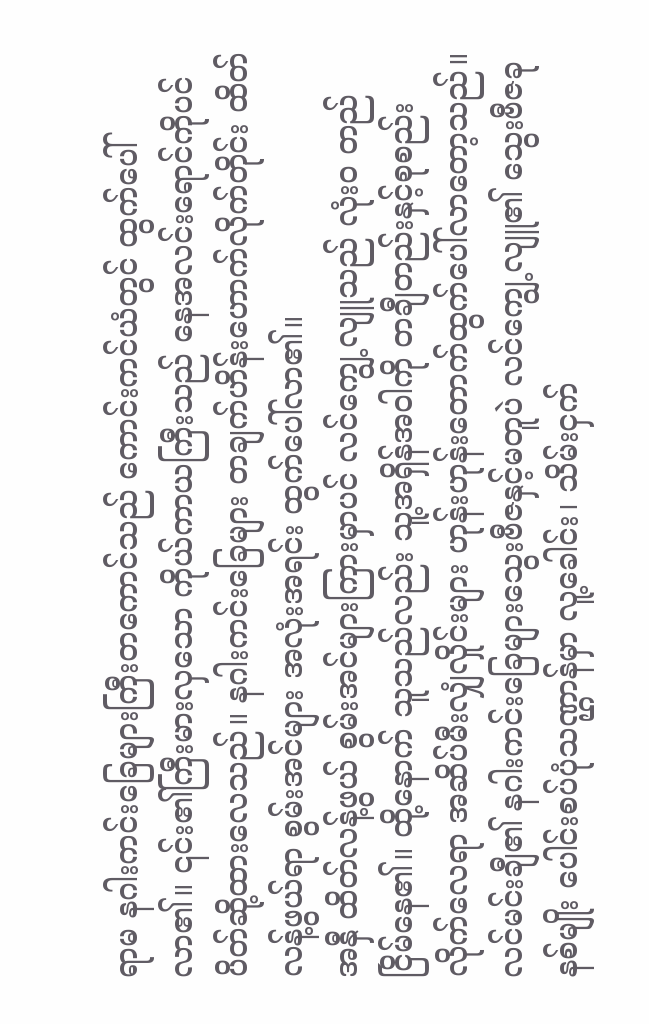ရာမ နဂါးကင်းခြေများကြီးတကောင်သည် ကောင်းကင်ယံတွင် ထွက်ပေါ်လာ၏။ ၎င်း၏ကြီးမားလှသော ကိုယ်ကာယကြီးသည် နေအလင်းရောင်ကိုပင် ပိတ်ဆို့ထားလေသည်။ နဂါးကင်းခြေများ တချက်ဟိန်းဟောက်လိုက်တိုင်း ထိတ်လန့်ဖွယ်ရာ စွမ်းအင်များ အလုံးအရင်း ထွက်ပေါ်လာ၏။
အနှီ ထိတ်လန့်ဖွယ် စွမ်းအင်များကြားမှာပင် လင်ကျွေ့လျူသည် လုံးဝ တည်ငြိမ်နေ၏။ ထို့နောက် သူသည်လည်း သူ့အရှိန်အဝါကို တချီတည်းနှင့်စုစည်းလိုက်လေရာ အဆိပ်မီးလျှံလှိုင်းများ ဟုန်းဟုန်းတောက်ထွက်ပေါ်လာတော့သည်။
လင်မင်းချီ၏ နဂါးကင်းခြေများသွေးဗီဇနှင့်မတူပဲ လင်ကျွေ့လျူ၏ သွေးဗီဇခုနစ်မျိုး ပေါင်းစပ်ပုံသဏ္ဌာန်မှာ လူ့ခေါင်း၊ သိမ်းငှက်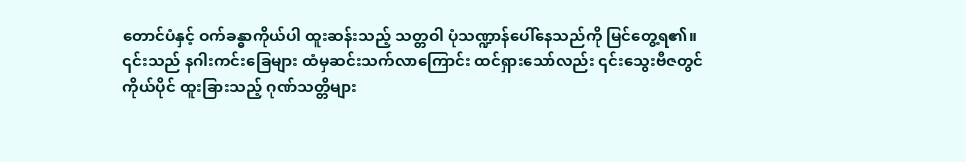တောင်ပံနှင့် ဝက်ခန္ဓာကိုယ်ပါ ထူးဆန်းသည့် သတ္တဝါ ပုံသဏ္ဍာန်ပေါ်နေသည်ကို မြင်တွေ့ရ၏။ ၎င်းသည် နဂါးကင်းခြေများ ထံမှဆင်းသက်လာကြောင်း ထင်ရှားသော်လည်း ၎င်းသွေးဗီဇတွင် ကိုယ်ပိုင် ထူးခြားသည့် ဂုဏ်သတ္တိများ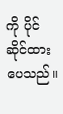ကို ပိုင်ဆိုင်ထားပေသည်။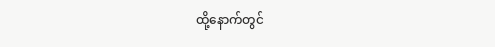ထို့နောက်တွင်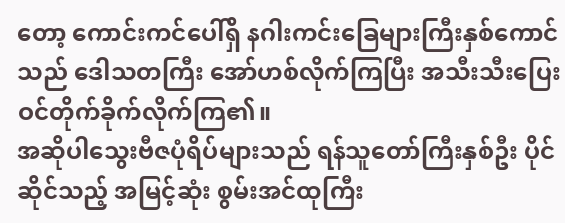တော့ ကောင်းကင်ပေါ်ရှိ နဂါးကင်းခြေများကြီးနှစ်ကောင်သည် ဒေါသတကြီး အော်ဟစ်လိုက်ကြပြီး အသီးသီးပြေးဝင်တိုက်ခိုက်လိုက်ကြ၏။
အဆိုပါသွေးဗီဇပုံရိပ်များသည် ရန်သူတော်ကြီးနှစ်ဦး ပိုင်ဆိုင်သည့် အမြင့်ဆုံး စွမ်းအင်ထုကြီး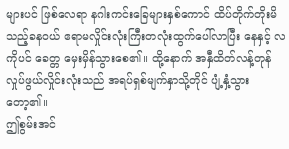များပင် ဖြစ်လေရာ နဂါးကင်းခြေများနှစ်ကောင် ထိပ်တိုက်တိုးမိသည့်ခနဝယ် ဧရာမလှိုင်းလုံးကြီးတလုံးထွက်ပေါ်လာပြီး နေနှင့် လကိုပင် ခေတ္တ မှေးမှိန်သွားစေ၏။ ထို့နောက် အနှီထိတ်လန့်တုန်လှုပ်ဖွယ်လှိုင်းလုံးသည် အရပ်ရှစ်မျက်နှာသို့တိုင် ပျံ့နှံ့သွားတော့၏။
ဤစွမ်းအင်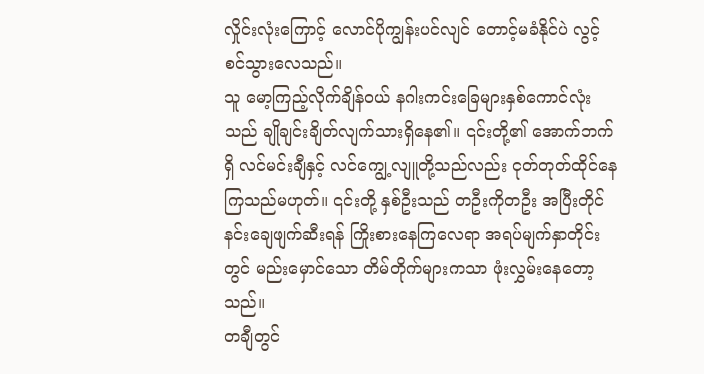လှိုင်းလုံးကြောင့် လောင်ပိုကျွန်းပင်လျင် တောင့်မခံနိုင်ပဲ လွင့်စင်သွားလေသည်။
သူ မော့ကြည့်လိုက်ချိန်ဝယ် နဂါးကင်းခြေများနှစ်ကောင်လုံးသည် ချိုချင်းချိတ်လျက်သားရှိနေ၏။ ၎င်းတို့၏ အောက်ဘက်ရှိ လင်မင်းချီနှင့် လင်ကျွေ့လျူတို့သည်လည်း ငုတ်တုတ်ထိုင်နေကြသည်မဟုတ်။ ၎င်းတို့ နှစ်ဦးသည် တဦးကိုတဦး အပြီးတိုင်နင်းချေဖျက်ဆီးရန် ကြိုးစားနေကြလေရာ အရပ်မျက်နှာတိုင်းတွင် မည်းမှောင်သော တိမ်တိုက်များကသာ ဖုံးလွှမ်းနေတော့သည်။
တချီတွင်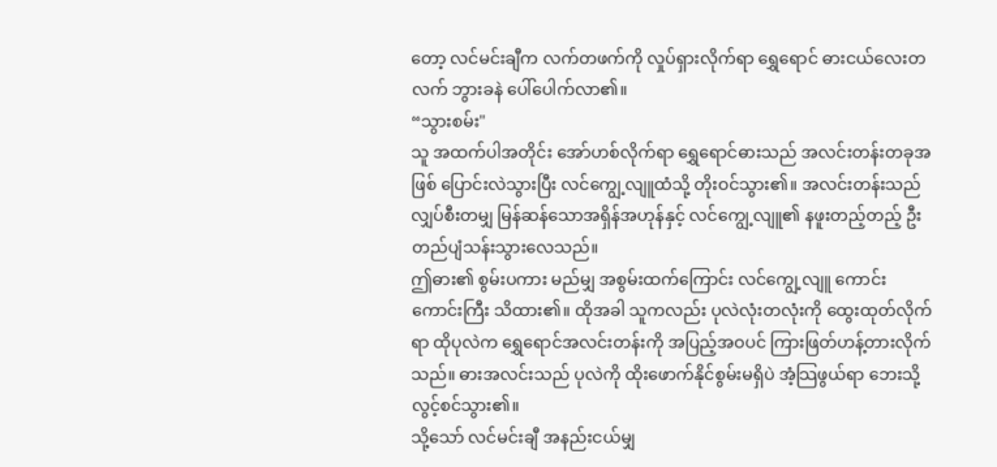တော့ လင်မင်းချီက လက်တဖက်ကို လှုပ်ရှားလိုက်ရာ ရွှေရောင် ဓားငယ်လေးတလက် ဘွားခနဲ ပေါ်ပေါက်လာ၏။
“သွားစမ်း"
သူ အထက်ပါအတိုင်း အော်ဟစ်လိုက်ရာ ရွှေရောင်ဓားသည် အလင်းတန်းတခုအဖြစ် ပြောင်းလဲသွားပြီး လင်ကျွေ့လျူထံသို့ တိုးဝင်သွား၏။ အလင်းတန်းသည် လျှပ်စီးတမျှ မြန်ဆန်သောအရှိန်အဟုန်နှင့် လင်ကျွေ့လျူ၏ နဖူးတည့်တည့် ဦးတည်ပျံသန်းသွားလေသည်။
ဤဓား၏ စွမ်းပကား မည်မျှ အစွမ်းထက်ကြောင်း လင်ကျွေ့လျူ ကောင်းကောင်းကြီး သိထား၏။ ထိုအခါ သူကလည်း ပုလဲလုံးတလုံးကို ထွေးထုတ်လိုက်ရာ ထိုပုလဲက ရွှေရောင်အလင်းတန်းကို အပြည့်အဝပင် ကြားဖြတ်ဟန့်တားလိုက်သည်။ ဓားအလင်းသည် ပုလဲကို ထိုးဖောက်နိုင်စွမ်းမရှိပဲ အံ့သြဖွယ်ရာ ဘေးသို့လွင့်စင်သွား၏။
သို့သော် လင်မင်းချီ အနည်းငယ်မျှ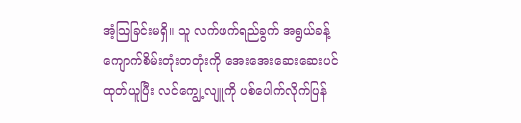အံ့သြခြင်းမရှိ။ သူ လက်ဖက်ရည်ခွက် အရွယ်ခန့် ကျောက်စိမ်းတုံးတတုံးကို အေးအေးဆေးဆေးပင် ထုတ်ယူပြီး လင်ကျွေ့လျူကို ပစ်ပေါက်လိုက်ပြန်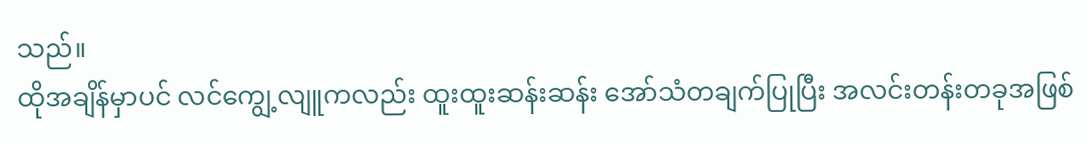သည်။
ထိုအချိန်မှာပင် လင်ကျွေ့လျူကလည်း ထူးထူးဆန်းဆန်း အော်သံတချက်ပြုပြီး အလင်းတန်းတခုအဖြစ်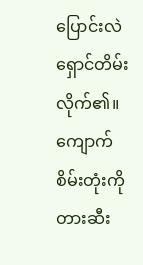ပြောင်းလဲရှောင်တိမ်းလိုက်၏။ ကျောက်စိမ်းတုံးကို တားဆီး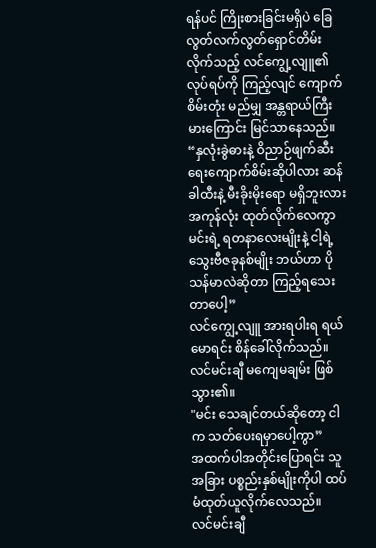ရန်ပင် ကြိုးစားခြင်းမရှိပဲ ခြေလွတ်လက်လွတ်ရှောင်တိမ်းလိုက်သည့် လင်ကျွေ့လျူ၏ လုပ်ရပ်ကို ကြည့်လျင် ကျောက်စိမ်းတုံး မည်မျှ အန္တရာယ်ကြီးမားကြောင်း မြင်သာနေသည်။
“နှလုံးခွဲဓားနဲ့ ဝိညာဉ်ဖျက်ဆီးရေးကျောက်စိမ်းဆိုပါလား ဆန်ခါထီးနဲ့ မီးခိုးမိုးရော မရှိဘူးလား အကုန်လုံး ထုတ်လိုက်လေကွာ မင်းရဲ့ ရတနာလေးမျိုးနဲ့ ငါ့ရဲ့ သွေးဗီဇခုနစ်မျိုး ဘယ်ဟာ ပိုသန်မာလဲဆိုတာ ကြည့်ရသေးတာပေါ့”
လင်ကျွေ့လျူ အားရပါးရ ရယ်မောရင်း စိန်ခေါ်လိုက်သည်။
လင်မင်းချီ မကျေမချမ်း ဖြစ်သွား၏။
"မင်း သေချင်တယ်ဆိုတော့ ငါက သတ်ပေးရမှာပေါ့ကွာ”
အထက်ပါအတိုင်းပြောရင်း သူ အခြား ပစ္စည်းနှစ်မျိုးကိုပါ ထပ်မံထုတ်ယူလိုက်လေသည်။
လင်မင်းချီ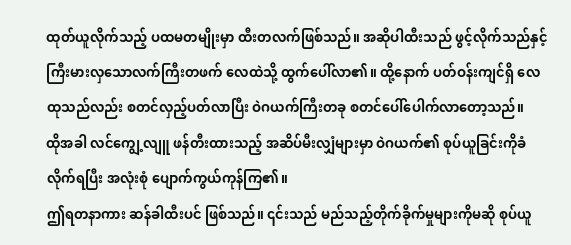ထုတ်ယူလိုက်သည့် ပထမတမျိုးမှာ ထီးတလက်ဖြစ်သည်။ အဆိုပါထီးသည် ဖွင့်လိုက်သည်နှင့် ကြီးမားလှသောလက်ကြီးတဖက် လေထဲသို့ ထွက်ပေါ်လာ၏။ ထို့နောက် ပတ်ဝန်းကျင်ရှိ လေထုသည်လည်း စတင်လှည့်ပတ်လာပြီး ဝဲဂယက်ကြီးတခု စတင်ပေါ်ပေါက်လာတော့သည်။
ထိုအခါ လင်ကျွေ့လျူ ဖန်တီးထားသည့် အဆိပ်မီးလျှံများမှာ ဝဲဂယက်၏ စုပ်ယူခြင်းကိုခံလိုက်ရပြီး အလုံးစုံ ပျောက်ကွယ်ကုန်ကြ၏။
ဤရတနာကား ဆန်ခါထီးပင် ဖြစ်သည်။ ၎င်းသည် မည်သည့်တိုက်ခိုက်မှုများကိုမဆို စုပ်ယူ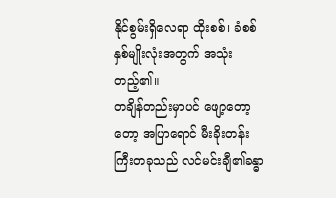နိုင်စွမ်းရှိလေရာ ထိုးစစ်၊ ခံစစ် နှစ်မျိုးလုံးအတွက် အသုံးတည့်၏။
တချိန်တည်းမှာပင် ဖျော့တော့တော့ အပြာရောင် မီးခိုးတန်းကြီးတခုသည် လင်မင်းချီ၏ခန္ဓာ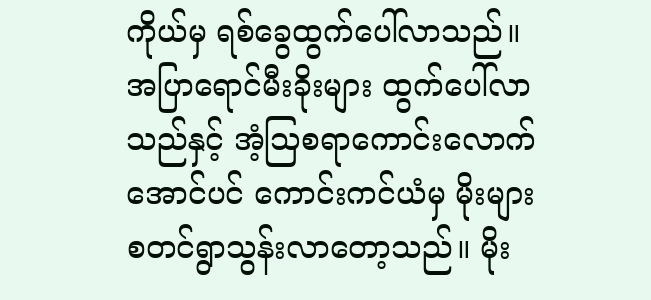ကိုယ်မှ ရစ်ခွေထွက်ပေါ်လာသည်။
အပြာရောင်မီးခိုးများ ထွက်ပေါ်လာသည်နှင့် အံ့သြစရာကောင်းလောက်အောင်ပင် ကောင်းကင်ယံမှ မိုးများ စတင်ရွာသွန်းလာတော့သည်။ မိုး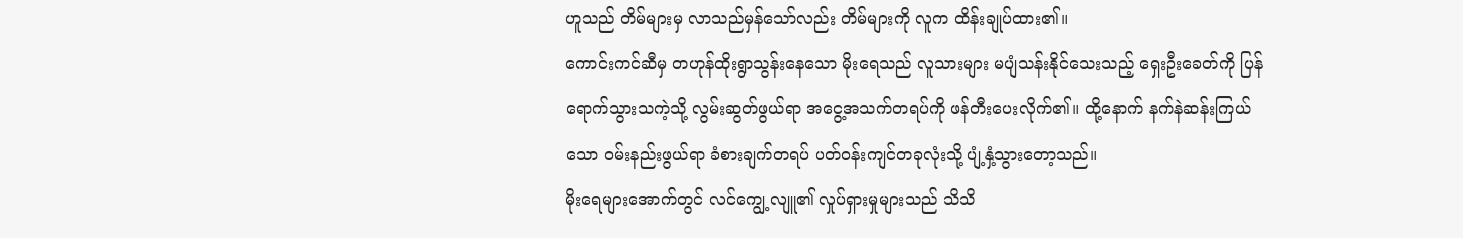ဟူသည် တိမ်များမှ လာသည်မှန်သော်လည်း တိမ်များကို လူက ထိန်းချုပ်ထား၏။
ကောင်းကင်ဆီမှ တဟုန်ထိုးရွာသွန်းနေသော မိုးရေသည် လူသားများ မပျံသန်းနိုင်သေးသည့် ရှေးဦးခေတ်ကို ပြန်ရောက်သွားသကဲ့သို့ လွမ်းဆွတ်ဖွယ်ရာ အငွေ့အသက်တရပ်ကို ဖန်တီးပေးလိုက်၏။ ထို့နောက် နက်နဲဆန်းကြယ်သော ဝမ်းနည်းဖွယ်ရာ ခံစားချက်တရပ် ပတ်ဝန်းကျင်တခုလုံးသို့ ပျံ့နှံ့သွားတော့သည်။
မိုးရေများအောက်တွင် လင်ကျွေ့လျူ၏ လှုပ်ရှားမှုများသည် သိသိ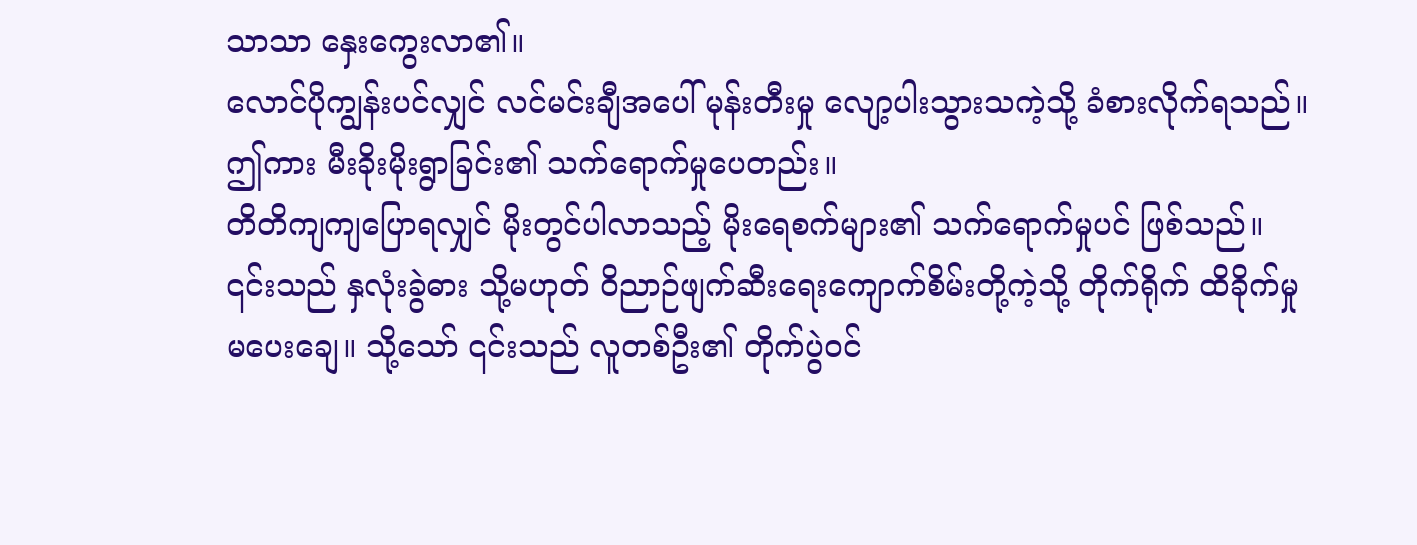သာသာ နှေးကွေးလာ၏။
လောင်ပိုကျွန်းပင်လျှင် လင်မင်းချီအပေါ် မုန်းတီးမှု လျော့ပါးသွားသကဲ့သို့ ခံစားလိုက်ရသည်။
ဤကား မီးခိုးမိုးရွာခြင်း၏ သက်ရောက်မှုပေတည်း။
တိတိကျကျပြောရလျှင် မိုးတွင်ပါလာသည့် မိုးရေစက်များ၏ သက်ရောက်မှုပင် ဖြစ်သည်။
၎င်းသည် နှလုံးခွဲဓား သို့မဟုတ် ဝိညာဉ်ဖျက်ဆီးရေးကျောက်စိမ်းတို့ကဲ့သို့ တိုက်ရိုက် ထိခိုက်မှု မပေးချေ။ သို့သော် ၎င်းသည် လူတစ်ဦး၏ တိုက်ပွဲဝင်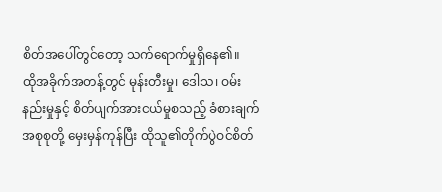စိတ်အပေါ်တွင်တော့ သက်ရောက်မှုရှိနေ၏။
ထိုအခိုက်အတန့်တွင် မုန်းတီးမှု၊ ဒေါသ၊ ဝမ်းနည်းမှုနှင့် စိတ်ပျက်အားငယ်မှုစသည့် ခံစားချက်အစုစုတို့ မှေးမှန်ကုန်ပြီး ထိုသူ၏တိုက်ပွဲဝင်စိတ်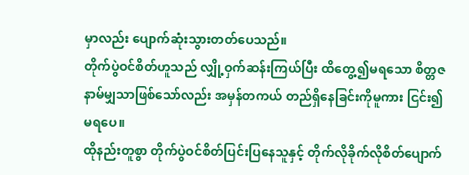မှာလည်း ပျောက်ဆုံးသွားတတ်ပေသည်။
တိုက်ပွဲဝင်စိတ်ဟူသည် လျှို့ဝှက်ဆန်းကြယ်ပြီး ထိတွေ့၍မရသော စိတ္တဇနာမ်မျှသာဖြစ်သော်လည်း အမှန်တကယ် တည်ရှိနေခြင်းကိုမူကား ငြင်း၍မရပေ။
ထိုနည်းတူစွာ တိုက်ပွဲဝင်စိတ်ပြင်းပြနေသူနှင့် တိုက်လိုခိုက်လိုစိတ်ပျောက်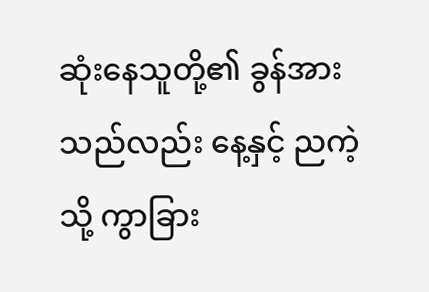ဆုံးနေသူတို့၏ ခွန်အားသည်လည်း နေ့နှင့် ညကဲ့သို့ ကွာခြား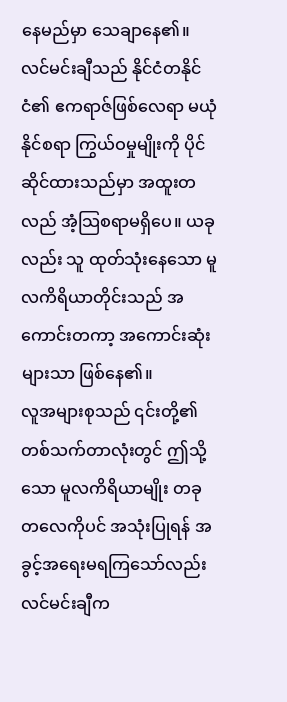နေမည်မှာ သေချာနေ၏။
လင်မင်းချီသည် နိုင်ငံတနိုင်ငံ၏ ဧကရာဇ်ဖြစ်လေရာ မယုံနိုင်စရာ ကြွယ်ဝမှုမျိုးကို ပိုင်ဆိုင်ထားသည်မှာ အထူးတလည် အံ့သြစရာမရှိပေ။ ယခုလည်း သူ ထုတ်သုံးနေသော မူလကိရိယာတိုင်းသည် အကောင်းတကာ့ အကောင်းဆုံးများသာ ဖြစ်နေ၏။
လူအများစုသည် ၎င်းတို့၏ တစ်သက်တာလုံးတွင် ဤသို့သော မူလကိရိယာမျိုး တခုတလေကိုပင် အသုံးပြုရန် အခွင့်အရေးမရကြသော်လည်း လင်မင်းချီက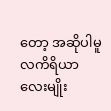တော့ အဆိုပါမူလကိရိယာလေးမျိုး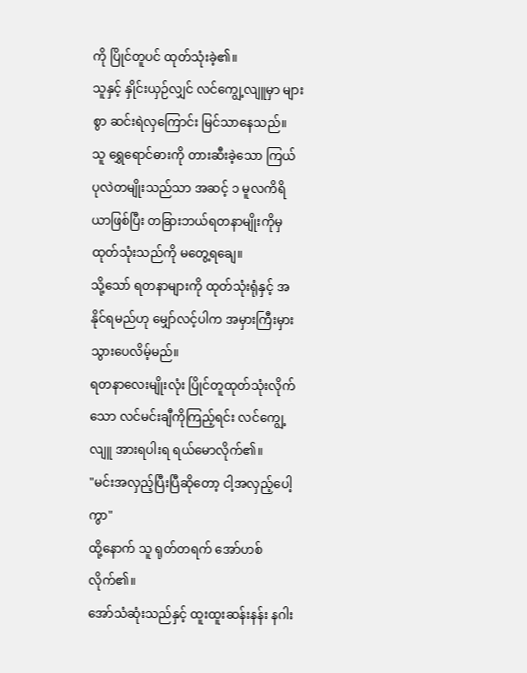ကို ပြိုင်တူပင် ထုတ်သုံးခဲ့၏။
သူနှင့် နှိုင်းယှဉ်လျှင် လင်ကျွေ့လျူမှာ များစွာ ဆင်းရဲလှကြောင်း မြင်သာနေသည်။ သူ ရွှေရောင်ဓားကို တားဆီးခဲ့သော ကြယ်ပုလဲတမျိုးသည်သာ အဆင့် ၁ မူလကိရိယာဖြစ်ပြီး တခြားဘယ်ရတနာမျိုးကိုမှ ထုတ်သုံးသည်ကို မတွေ့ရချေ။
သို့သော် ရတနာများကို ထုတ်သုံးရုံနှင့် အနိုင်ရမည်ဟု မျှော်လင့်ပါက အမှားကြီးမှားသွားပေလိမ့်မည်။
ရတနာလေးမျိုးလုံး ပြိုင်တူထုတ်သုံးလိုက်သော လင်မင်းချီကိုကြည့်ရင်း လင်ကျွေ့လျူ အားရပါးရ ရယ်မောလိုက်၏။
"မင်းအလှည့်ပြီးပြီဆိုတော့ ငါ့အလှည့်ပေါ့ကွာ"
ထို့နောက် သူ ရုတ်တရက် အော်ဟစ်လိုက်၏။
အော်သံဆုံးသည်နှင့် ထူးထူးဆန်းနန်း နဂါး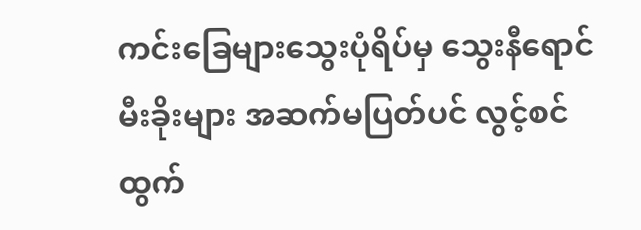ကင်းခြေများသွေးပုံရိပ်မှ သွေးနီရောင် မီးခိုးများ အဆက်မပြတ်ပင် လွင့်စင်ထွက်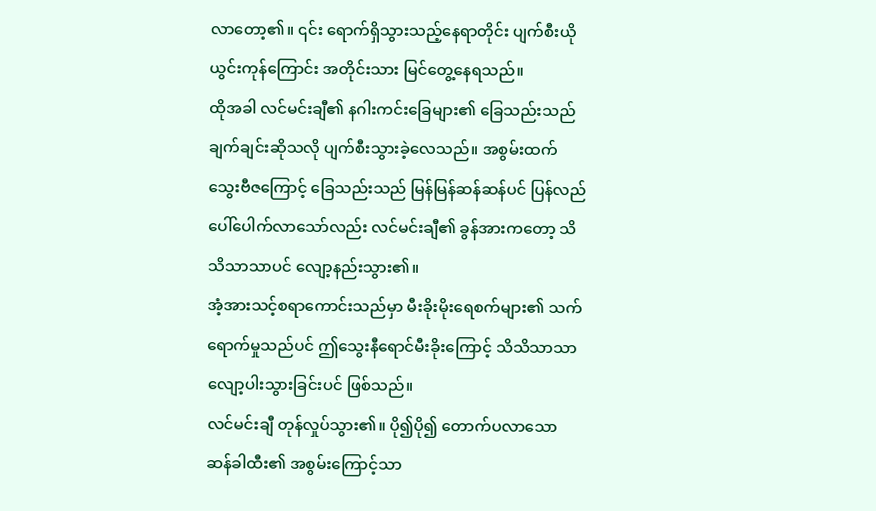လာတော့၏။ ၎င်း ရောက်ရှိသွားသည့်နေရာတိုင်း ပျက်စီးယိုယွင်းကုန်ကြောင်း အတိုင်းသား မြင်တွေ့နေရသည်။
ထိုအခါ လင်မင်းချီ၏ နဂါးကင်းခြေများ၏ ခြေသည်းသည် ချက်ချင်းဆိုသလို ပျက်စီးသွားခဲ့လေသည်။ အစွမ်းထက်သွေးဗီဇကြောင့် ခြေသည်းသည် မြန်မြန်ဆန်ဆန်ပင် ပြန်လည်ပေါ်ပေါက်လာသော်လည်း လင်မင်းချီ၏ ခွန်အားကတော့ သိသိသာသာပင် လျော့နည်းသွား၏။
အံ့အားသင့်စရာကောင်းသည်မှာ မီးခိုးမိုးရေစက်များ၏ သက်ရောက်မှုသည်ပင် ဤသွေးနီရောင်မီးခိုးကြောင့် သိသိသာသာ လျော့ပါးသွားခြင်းပင် ဖြစ်သည်။
လင်မင်းချီ တုန်လှုပ်သွား၏။ ပို၍ပို၍ တောက်ပလာသော ဆန်ခါထီး၏ အစွမ်းကြောင့်သာ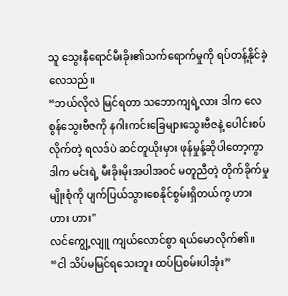သူ သွေးနီရောင်မီးခိုး၏သက်ရောက်မှုကို ရပ်တန့်နိုင်ခဲ့လေသည်။
“ဘယ်လိုလဲ မြင်ရတာ သဘောကျရဲ့လား ဒါက လေစွန်သွေးဗီဇကို နဂါးကင်းခြေများသွေးဗီဇနဲ့ ပေါင်းစပ်လိုက်တဲ့ ရလဒ်ပဲ ဆင်တူယိုးမှား ဖုန်မှုန့်ဆိုပါတော့ကွာ ဒါက မင်းရဲ့ မီးခိုးမိုးအပါအဝင် မတူညီတဲ့ တိုက်ခိုက်မှုမျိုးစုံကို ပျက်ပြယ်သွားစေနိုင်စွမ်းရှိတယ်ကွ ဟား ဟား ဟား"
လင်ကျွေ့လျူ ကျယ်လောင်စွာ ရယ်မောလိုက်၏။
“ငါ သိပ်မမြင်ရသေးဘူး ထပ်ပြစမ်းပါအုံး”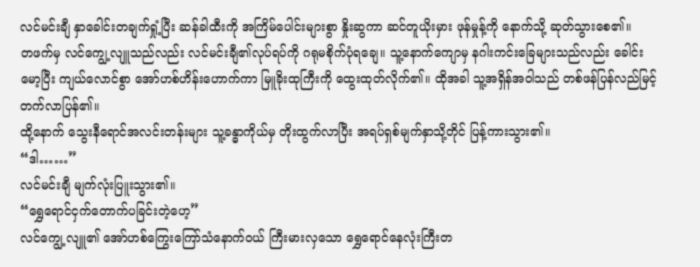လင်မင်းချီ နှာခေါင်းတချက်ရှုံ့ပြီး ဆန်ခါထီးကို အကြိမ်ပေါင်းများစွာ နှိုးဆွကာ ဆင်တူယိုးမှား ဖုန်မှုန့်ကို နောက်သို့ ဆုတ်သွားစေ၏။
တဖက်မှ လင်ကျွေ့လျူသည်လည်း လင်မင်းချီ၏လုပ်ရပ်ကို ဂရုမစိုက်ပုံရချေ။ သူ့နောက်ကျောမှ နဂါးကင်းခြေများသည်လည်း ခေါင်းမော့ပြီး ကျယ်လောင်စွာ အော်ဟစ်ဟိန်းဟောက်ကာ မြူခိုးထုကြီးကို ထွေးထုတ်လိုက်၏။ ထိုအခါ သူ့အရှိန်အဝါသည် တစ်ဖန်ပြန်လည်မြင့်တက်လာပြန်၏။
ထို့နောက် သွေးနီရောင်အလင်းတန်းများ သူ့ခန္ဓာကိုယ်မှ တိုးထွက်လာပြီး အရပ်ရှစ်မျက်နှာသို့တိုင် ပြန့်ကားသွား၏။
“ဒါ……”
လင်မင်းချီ မျက်လုံးပြူးသွား၏။
“ရွှေရောင်ငှက်တောက်ပခြင်းတဲ့ဟေ့”
လင်ကျွေ့လျူ၏ အော်ဟစ်ကြွေးကြော်သံနောက်ဝယ် ကြီးမားလှသော ရွှေရောင်နေလုံးကြီးတ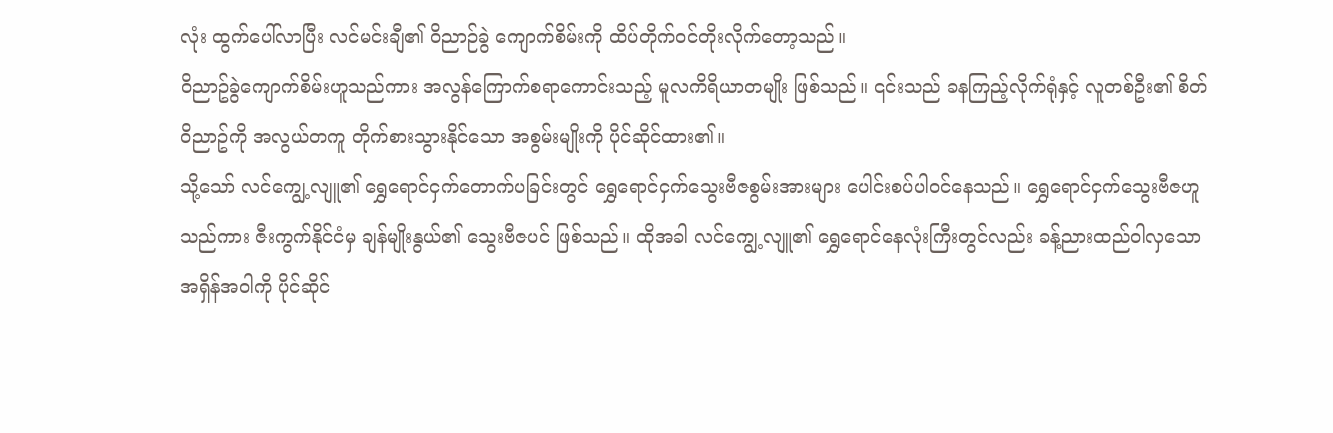လုံး ထွက်ပေါ်လာပြီး လင်မင်းချီ၏ ဝိညာဉ်ခွဲ ကျောက်စိမ်းကို ထိပ်တိုက်ဝင်တိုးလိုက်တော့သည်။
ဝိညာဥ်ခွဲကျောက်စိမ်းဟူသည်ကား အလွန်ကြောက်စရာကောင်းသည့် မူလကိရိယာတမျိုး ဖြစ်သည်။ ၎င်းသည် ခနကြည့်လိုက်ရုံနှင့် လူတစ်ဦး၏ စိတ်ဝိညာဥ်ကို အလွယ်တကူ တိုက်စားသွားနိုင်သော အစွမ်းမျိုးကို ပိုင်ဆိုင်ထား၏။
သို့သော် လင်ကျွေ့လျူ၏ ရွှေရောင်ငှက်တောက်ပခြင်းတွင် ရွှေရောင်ငှက်သွေးဗီဇစွမ်းအားများ ပေါင်းစပ်ပါဝင်နေသည်။ ရွှေရောင်ငှက်သွေးဗီဇဟူသည်ကား ဇီးကွက်နိုင်ငံမှ ချန်မျိုးနွယ်၏ သွေးဗီဇပင် ဖြစ်သည်။ ထိုအခါ လင်ကျွေ့လျူ၏ ရွှေရောင်နေလုံးကြီးတွင်လည်း ခန့်ညားထည်ဝါလှသောအရှိန်အဝါကို ပိုင်ဆိုင်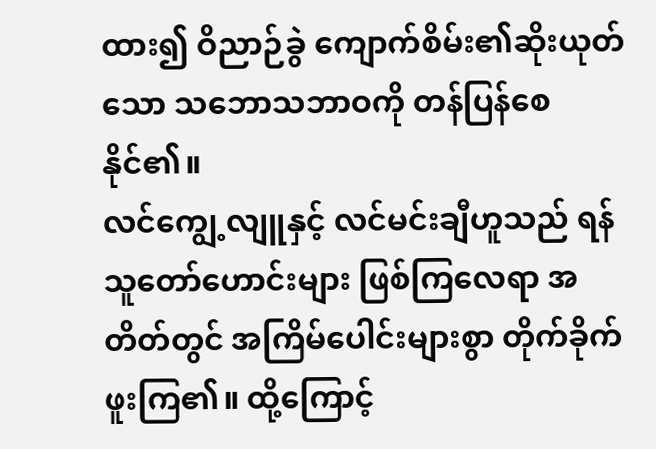ထား၍ ဝိညာဉ်ခွဲ ကျောက်စိမ်း၏ဆိုးယုတ်သော သဘောသဘာဝကို တန်ပြန်စေနိုင်၏။
လင်ကျွေ့လျူနှင့် လင်မင်းချီဟူသည် ရန်သူတော်ဟောင်းများ ဖြစ်ကြလေရာ အတိတ်တွင် အကြိမ်ပေါင်းများစွာ တိုက်ခိုက်ဖူးကြ၏။ ထို့ကြောင့်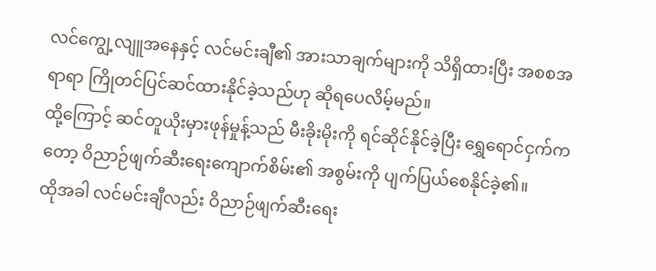လင်ကျွေ့လျူအနေနှင့် လင်မင်းချီ၏ အားသာချက်များကို သိရှိထားပြီး အစစအရာရာ ကြိုတင်ပြင်ဆင်ထားနိုင်ခဲ့သည်ဟု ဆိုရပေလိမ့်မည်။
ထို့ကြောင့် ဆင်တူယိုးမှားဖုန်မှုန့်သည် မီးခိုးမိုးကို ရင်ဆိုင်နိုင်ခဲ့ပြီး ရွှေရောင်ငှက်ကတော့ ဝိညာဉ်ဖျက်ဆီးရေးကျောက်စိမ်း၏ အစွမ်းကို ပျက်ပြယ်စေနိုင်ခဲ့၏။
ထိုအခါ လင်မင်းချီလည်း ဝိညာဉ်ဖျက်ဆီးရေး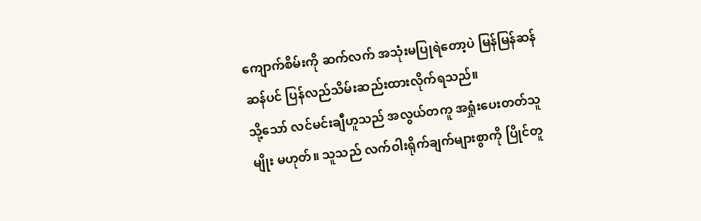ကျောက်စိမ်းကို ဆက်လက် အသုံးမပြုရဲတော့ပဲ မြန်မြန်ဆန်ဆန်ပင် ပြန်လည်သိမ်းဆည်းထားလိုက်ရသည်။
သို့သော် လင်မင်းချီဟူသည် အလွယ်တကူ အရှုံးပေးတတ်သူမျိုး မဟုတ်။ သူသည် လက်ဝါးရိုက်ချက်များစွာကို ပြိုင်တူ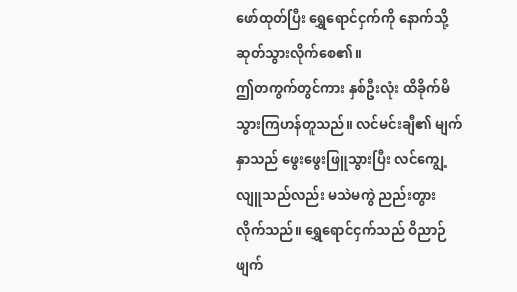ဖော်ထုတ်ပြီး ရွှေရောင်ငှက်ကို နောက်သို့ဆုတ်သွားလိုက်စေ၏။
ဤတကွက်တွင်ကား နှစ်ဦးလုံး ထိခိုက်မိသွားကြဟန်တူသည်။ လင်မင်းချီ၏ မျက်နှာသည် ဖွေးဖွေးဖြူသွားပြီး လင်ကျွေ့လျူသည်လည်း မသဲမကွဲ ညည်းတွားလိုက်သည်။ ရွှေရောင်ငှက်သည် ဝိညာဉ်ဖျက်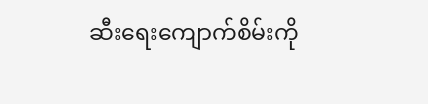ဆီးရေးကျောက်စိမ်းကို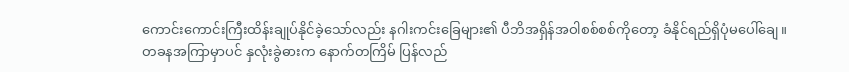ကောင်းကောင်းကြီးထိန်းချုပ်နိုင်ခဲ့သော်လည်း နဂါးကင်းခြေများ၏ ပီဘိအရှိန်အဝါစစ်စစ်ကိုတော့ ခံနိုင်ရည်ရှိပုံမပေါ်ချေ။
တခနအကြာမှာပင် နှလုံးခွဲဓားက နောက်တကြိမ် ပြန်လည်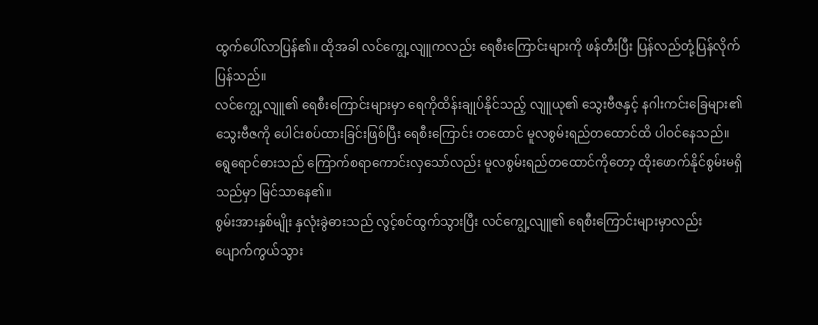ထွက်ပေါ်လာပြန်၏။ ထိုအခါ လင်ကျွေ့လျူကလည်း ရေစီးကြောင်းများကို ဖန်တီးပြီး ပြန်လည်တုံ့ပြန်လိုက်ပြန်သည်။
လင်ကျွေ့လျူ၏ ရေစီးကြောင်းများမှာ ရေကိုထိန်းချုပ်နိုင်သည့် လျူယု၏ သွေးဗီဇနှင့် နဂါးကင်းခြေများ၏ သွေးဗီဇကို ပေါင်းစပ်ထားခြင်းဖြစ်ပြီး ရေစီးကြောင်း တထောင် မူလစွမ်းရည်တထောင်ထိ ပါဝင်နေသည်။ ရွေရောင်ဓားသည် ကြောက်စရာကောင်းလှသော်လည်း မူလစွမ်းရည်တထောင်ကိုတော့ ထိုးဖောက်နိုင်စွမ်းမရှိသည်မှာ မြင်သာနေ၏။
စွမ်းအားနှစ်မျိုး နှလုံးခွဲဓားသည် လွင့်စင်ထွက်သွားပြီး လင်ကျွေ့လျူ၏ ရေစီးကြောင်းများမှာလည်း ပျောက်ကွယ်သွား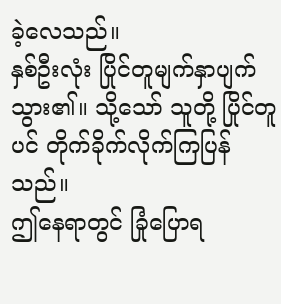ခဲ့လေသည်။
နှစ်ဦးလုံး ပြိုင်တူမျက်နှာပျက်သွား၏။ သို့သော် သူတို့ ပြိုင်တူပင် တိုက်ခိုက်လိုက်ကြပြန်သည်။
ဤနေရာတွင် ခြုံပြောရ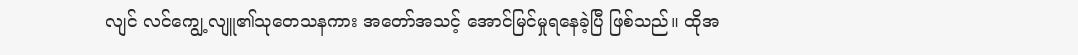လျင် လင်ကျွေ့လျူ၏သုတေသနကား အတော်အသင့် အောင်မြင်မှုရနေခဲ့ပြီ ဖြစ်သည်။ ထိုအ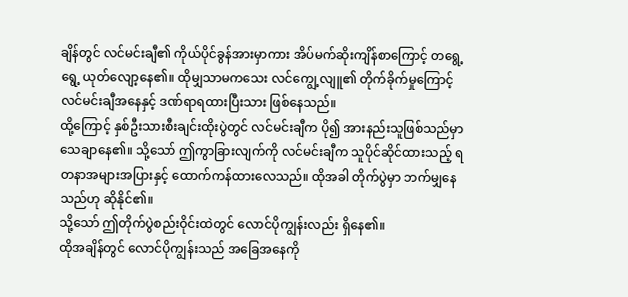ချိန်တွင် လင်မင်းချီ၏ ကိုယ်ပိုင်ခွန်အားမှာကား အိပ်မက်ဆိုးကျိန်စာကြောင့် တရွေ့ရွေ့ ယုတ်လျော့နေ၏။ ထိုမျှသာမကသေး လင်ကျွေ့လျူ၏ တိုက်ခိုက်မှုကြောင့် လင်မင်းချီအနေနှင့် ဒဏ်ရာရထားပြီးသား ဖြစ်နေသည်။
ထို့ကြောင့် နှစ်ဦးသားစီးချင်းထိုးပွဲတွင် လင်မင်းချီက ပို၍ အားနည်းသူဖြစ်သည်မှာ သေချာနေ၏။ သို့သော် ဤကွာခြားလျက်ကို လင်မင်းချီက သူပိုင်ဆိုင်ထားသည့် ရတနာအများအပြားနှင့် ထောက်ကန်ထားလေသည်။ ထိုအခါ တိုက်ပွဲမှာ ဘက်မျှနေသည်ဟု ဆိုနိုင်၏။
သို့သော် ဤတိုက်ပွဲစည်းဝိုင်းထဲတွင် လောင်ပိုကျွန်းလည်း ရှိနေ၏။
ထိုအချိန်တွင် လောင်ပိုကျွန်းသည် အခြေအနေကို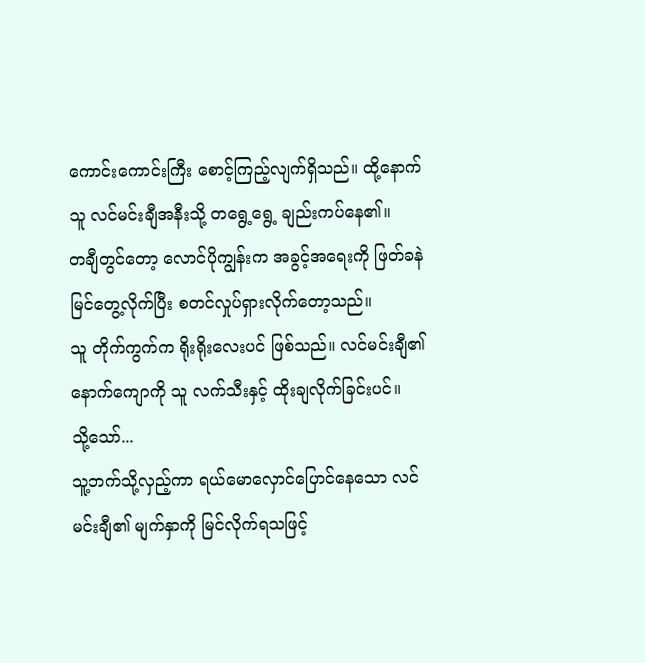ကောင်းကောင်းကြီး စောင့်ကြည့်လျက်ရှိသည်။ ထို့နောက် သူ လင်မင်းချီအနီးသို့ တရွေ့ရွေ့ ချည်းကပ်နေ၏။
တချီတွင်တော့ လောင်ပိုကျွန်းက အခွင့်အရေးကို ဖြတ်ခနဲ မြင်တွေ့လိုက်ပြီး စတင်လှုပ်ရှားလိုက်တော့သည်။
သူ တိုက်ကွက်က ရိုးရိုးလေးပင် ဖြစ်သည်။ လင်မင်းချီ၏ နောက်ကျောကို သူ လက်သီးနှင့် ထိုးချလိုက်ခြင်းပင်။
သို့သော်...
သူ့ဘက်သို့လှည့်ကာ ရယ်မောလှောင်ပြောင်နေသော လင်မင်းချီ၏ မျက်နှာကို မြင်လိုက်ရသဖြင့်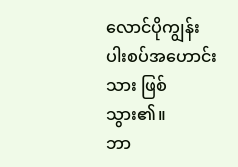လောင်ပိုကျွန်း ပါးစပ်အဟောင်းသား ဖြစ်သွား၏။
ဘာ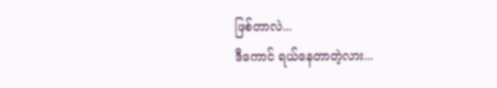ဖြစ်တာလဲ...
ဒီကောင် ရယ်နေတာတဲ့လား...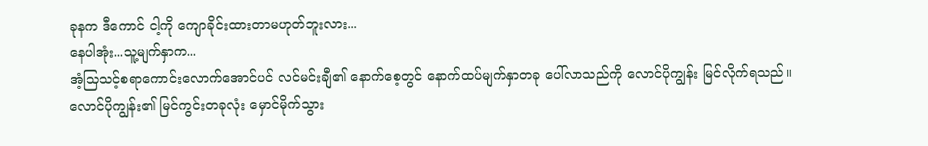ခုနက ဒီကောင် ငါ့ကို ကျောခိုင်းထားတာမဟုတ်ဘူးလား...
နေပါအုံး...သူ့မျက်နှာက...
အံ့သြသင့်စရာကောင်းလောက်အောင်ပင် လင်မင်းချီ၏ နောက်စေ့တွင် နောက်ထပ်မျက်နှာတခု ပေါ်လာသည်ကို လောင်ပိုကျွန်း မြင်လိုက်ရသည်။
လောင်ပိုကျွန်း၏ မြင်ကွင်းတခုလုံး မှောင်မိုက်သွား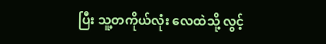ပြီး သူ့တကိုယ်လုံး လေထဲသို့ လွင့်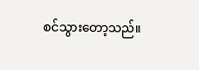စင်သွားတော့သည်။